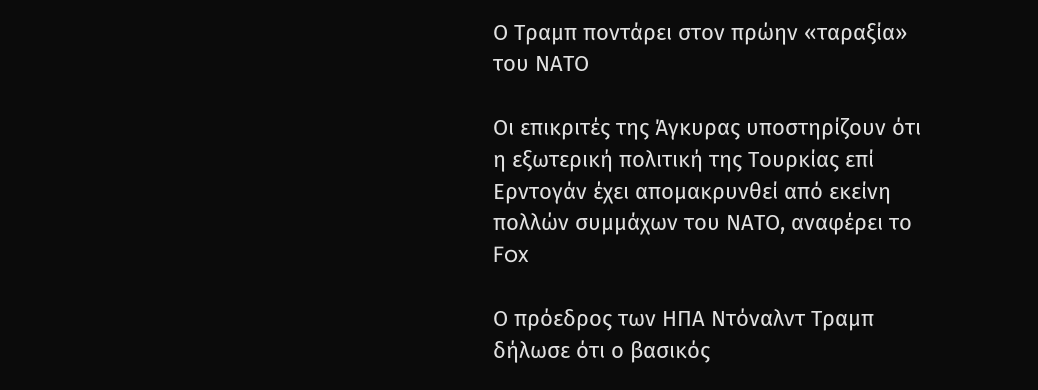Ο Τραμπ ποντάρει στον πρώην «ταραξία» του ΝΑΤΟ

Οι επικριτές της Άγκυρας υποστηρίζουν ότι η εξωτερική πολιτική της Τουρκίας επί Ερντογάν έχει απομακρυνθεί από εκείνη πολλών συμμάχων του ΝΑΤΟ, αναφέρει το Fox

Ο πρόεδρος των ΗΠΑ Ντόναλντ Τραμπ δήλωσε ότι ο βασικός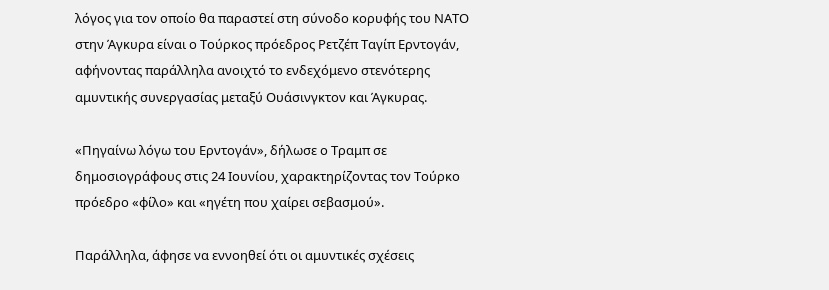λόγος για τον οποίο θα παραστεί στη σύνοδο κορυφής του ΝΑΤΟ στην Άγκυρα είναι ο Τούρκος πρόεδρος Ρετζέπ Ταγίπ Ερντογάν, αφήνοντας παράλληλα ανοιχτό το ενδεχόμενο στενότερης αμυντικής συνεργασίας μεταξύ Ουάσινγκτον και Άγκυρας.

«Πηγαίνω λόγω του Ερντογάν», δήλωσε ο Τραμπ σε δημοσιογράφους στις 24 Ιουνίου, χαρακτηρίζοντας τον Τούρκο πρόεδρο «φίλο» και «ηγέτη που χαίρει σεβασμού».

Παράλληλα, άφησε να εννοηθεί ότι οι αμυντικές σχέσεις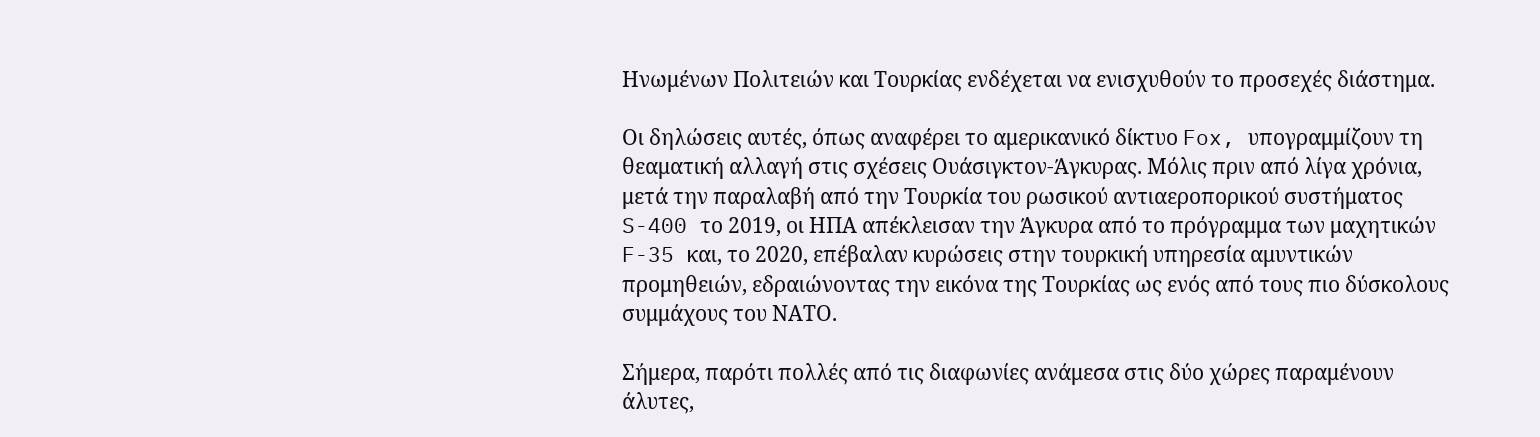Ηνωμένων Πολιτειών και Τουρκίας ενδέχεται να ενισχυθούν το προσεχές διάστημα.

Οι δηλώσεις αυτές, όπως αναφέρει το αμερικανικό δίκτυο Fox, υπογραμμίζουν τη θεαματική αλλαγή στις σχέσεις Ουάσιγκτον-Άγκυρας. Μόλις πριν από λίγα χρόνια, μετά την παραλαβή από την Τουρκία του ρωσικού αντιαεροπορικού συστήματος S-400 το 2019, οι ΗΠΑ απέκλεισαν την Άγκυρα από το πρόγραμμα των μαχητικών F-35 και, το 2020, επέβαλαν κυρώσεις στην τουρκική υπηρεσία αμυντικών προμηθειών, εδραιώνοντας την εικόνα της Τουρκίας ως ενός από τους πιο δύσκολους συμμάχους του ΝΑΤΟ.

Σήμερα, παρότι πολλές από τις διαφωνίες ανάμεσα στις δύο χώρες παραμένουν άλυτες,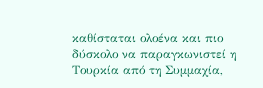καθίσταται ολοένα και πιο δύσκολο να παραγκωνιστεί η Τουρκία από τη Συμμαχία,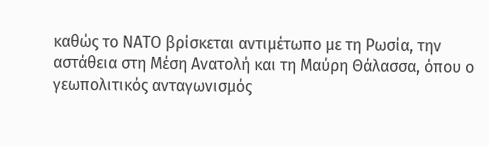καθώς το ΝΑΤΟ βρίσκεται αντιμέτωπο με τη Ρωσία, την αστάθεια στη Μέση Ανατολή και τη Μαύρη Θάλασσα, όπου ο γεωπολιτικός ανταγωνισμός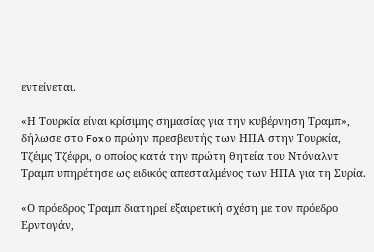εντείνεται.

«Η Τουρκία είναι κρίσιμης σημασίας για την κυβέρνηση Τραμπ», δήλωσε στο Fox ο πρώην πρεσβευτής των ΗΠΑ στην Τουρκία, Τζέιμς Τζέφρι, ο οποίος κατά την πρώτη θητεία του Ντόναλντ Τραμπ υπηρέτησε ως ειδικός απεσταλμένος των ΗΠΑ για τη Συρία.

«Ο πρόεδρος Τραμπ διατηρεί εξαιρετική σχέση με τον πρόεδρο Ερντογάν,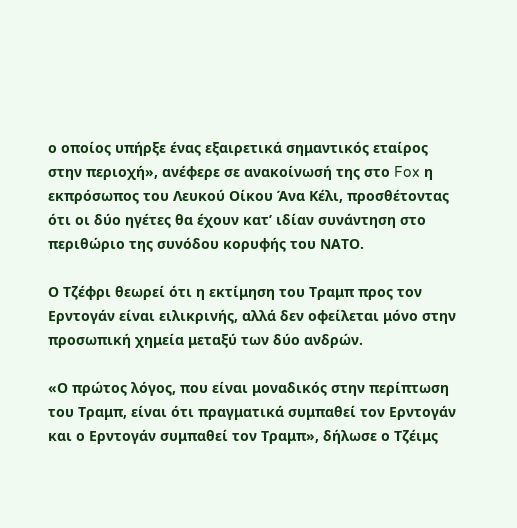ο οποίος υπήρξε ένας εξαιρετικά σημαντικός εταίρος στην περιοχή», ανέφερε σε ανακοίνωσή της στο Fox η εκπρόσωπος του Λευκού Οίκου Άνα Κέλι, προσθέτοντας ότι οι δύο ηγέτες θα έχουν κατ’ ιδίαν συνάντηση στο περιθώριο της συνόδου κορυφής του ΝΑΤΟ.

Ο Τζέφρι θεωρεί ότι η εκτίμηση του Τραμπ προς τον Ερντογάν είναι ειλικρινής, αλλά δεν οφείλεται μόνο στην προσωπική χημεία μεταξύ των δύο ανδρών.

«Ο πρώτος λόγος, που είναι μοναδικός στην περίπτωση του Τραμπ, είναι ότι πραγματικά συμπαθεί τον Ερντογάν και ο Ερντογάν συμπαθεί τον Τραμπ», δήλωσε ο Τζέιμς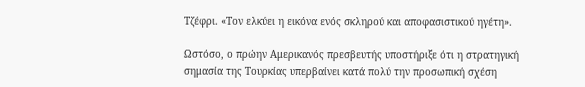Τζέφρι. «Τον ελκύει η εικόνα ενός σκληρού και αποφασιστικού ηγέτη».

Ωστόσο, ο πρώην Αμερικανός πρεσβευτής υποστήριξε ότι η στρατηγική σημασία της Τουρκίας υπερβαίνει κατά πολύ την προσωπική σχέση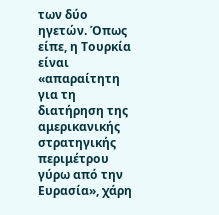των δύο ηγετών. Όπως είπε, η Τουρκία είναι «απαραίτητη για τη διατήρηση της αμερικανικής στρατηγικής περιμέτρου γύρω από την Ευρασία», χάρη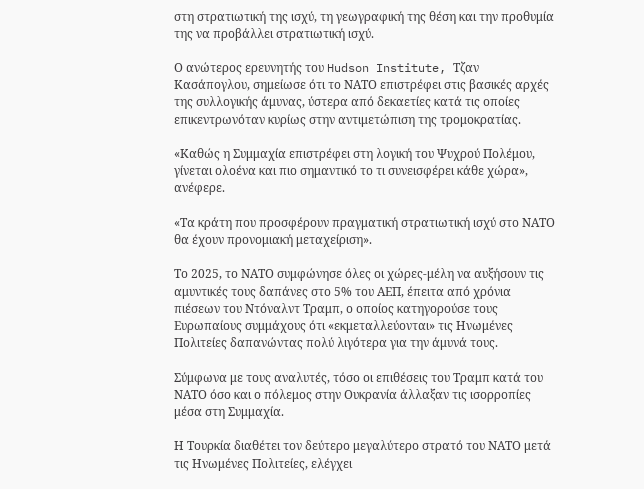στη στρατιωτική της ισχύ, τη γεωγραφική της θέση και την προθυμία της να προβάλλει στρατιωτική ισχύ.

Ο ανώτερος ερευνητής του Hudson Institute, Τζαν Κασάπογλου, σημείωσε ότι το ΝΑΤΟ επιστρέφει στις βασικές αρχές της συλλογικής άμυνας, ύστερα από δεκαετίες κατά τις οποίες επικεντρωνόταν κυρίως στην αντιμετώπιση της τρομοκρατίας.

«Καθώς η Συμμαχία επιστρέφει στη λογική του Ψυχρού Πολέμου, γίνεται ολοένα και πιο σημαντικό το τι συνεισφέρει κάθε χώρα», ανέφερε.

«Τα κράτη που προσφέρουν πραγματική στρατιωτική ισχύ στο ΝΑΤΟ θα έχουν προνομιακή μεταχείριση».

Το 2025, το ΝΑΤΟ συμφώνησε όλες οι χώρες-μέλη να αυξήσουν τις αμυντικές τους δαπάνες στο 5% του ΑΕΠ, έπειτα από χρόνια πιέσεων του Ντόναλντ Τραμπ, ο οποίος κατηγορούσε τους Ευρωπαίους συμμάχους ότι «εκμεταλλεύονται» τις Ηνωμένες Πολιτείες δαπανώντας πολύ λιγότερα για την άμυνά τους.

Σύμφωνα με τους αναλυτές, τόσο οι επιθέσεις του Τραμπ κατά του ΝΑΤΟ όσο και ο πόλεμος στην Ουκρανία άλλαξαν τις ισορροπίες μέσα στη Συμμαχία.

Η Τουρκία διαθέτει τον δεύτερο μεγαλύτερο στρατό του ΝΑΤΟ μετά τις Ηνωμένες Πολιτείες, ελέγχει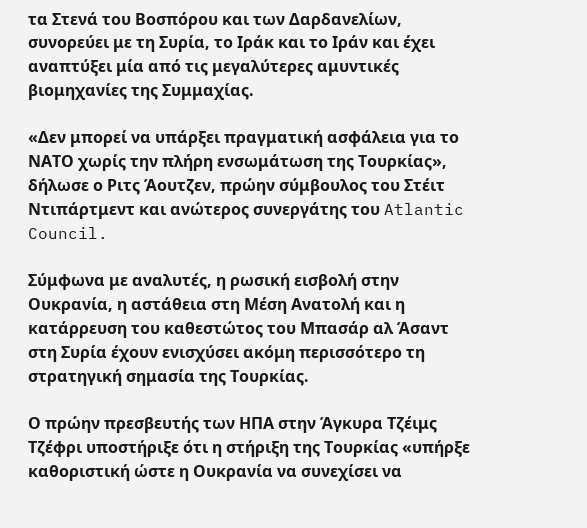τα Στενά του Βοσπόρου και των Δαρδανελίων, συνορεύει με τη Συρία, το Ιράκ και το Ιράν και έχει αναπτύξει μία από τις μεγαλύτερες αμυντικές βιομηχανίες της Συμμαχίας.

«Δεν μπορεί να υπάρξει πραγματική ασφάλεια για το ΝΑΤΟ χωρίς την πλήρη ενσωμάτωση της Τουρκίας», δήλωσε ο Ριτς Άουτζεν, πρώην σύμβουλος του Στέιτ Ντιπάρτμεντ και ανώτερος συνεργάτης του Atlantic Council.

Σύμφωνα με αναλυτές, η ρωσική εισβολή στην Ουκρανία, η αστάθεια στη Μέση Ανατολή και η κατάρρευση του καθεστώτος του Μπασάρ αλ Άσαντ στη Συρία έχουν ενισχύσει ακόμη περισσότερο τη στρατηγική σημασία της Τουρκίας.

Ο πρώην πρεσβευτής των ΗΠΑ στην Άγκυρα Τζέιμς Τζέφρι υποστήριξε ότι η στήριξη της Τουρκίας «υπήρξε καθοριστική ώστε η Ουκρανία να συνεχίσει να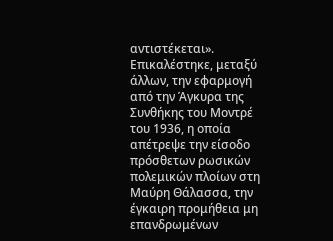αντιστέκεται». Επικαλέστηκε, μεταξύ άλλων, την εφαρμογή από την Άγκυρα της Συνθήκης του Μοντρέ του 1936, η οποία απέτρεψε την είσοδο πρόσθετων ρωσικών πολεμικών πλοίων στη Μαύρη Θάλασσα, την έγκαιρη προμήθεια μη επανδρωμένων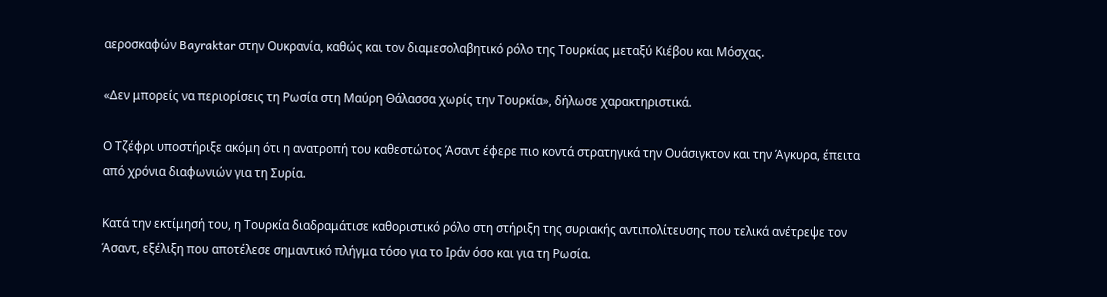αεροσκαφών Bayraktar στην Ουκρανία, καθώς και τον διαμεσολαβητικό ρόλο της Τουρκίας μεταξύ Κιέβου και Μόσχας.

«Δεν μπορείς να περιορίσεις τη Ρωσία στη Μαύρη Θάλασσα χωρίς την Τουρκία», δήλωσε χαρακτηριστικά.

Ο Τζέφρι υποστήριξε ακόμη ότι η ανατροπή του καθεστώτος Άσαντ έφερε πιο κοντά στρατηγικά την Ουάσιγκτον και την Άγκυρα, έπειτα από χρόνια διαφωνιών για τη Συρία.

Κατά την εκτίμησή του, η Τουρκία διαδραμάτισε καθοριστικό ρόλο στη στήριξη της συριακής αντιπολίτευσης που τελικά ανέτρεψε τον Άσαντ, εξέλιξη που αποτέλεσε σημαντικό πλήγμα τόσο για το Ιράν όσο και για τη Ρωσία.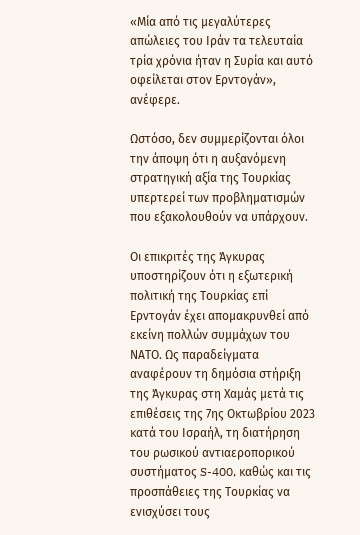«Μία από τις μεγαλύτερες απώλειες του Ιράν τα τελευταία τρία χρόνια ήταν η Συρία και αυτό οφείλεται στον Ερντογάν», ανέφερε.

Ωστόσο, δεν συμμερίζονται όλοι την άποψη ότι η αυξανόμενη στρατηγική αξία της Τουρκίας υπερτερεί των προβληματισμών που εξακολουθούν να υπάρχουν.

Οι επικριτές της Άγκυρας υποστηρίζουν ότι η εξωτερική πολιτική της Τουρκίας επί Ερντογάν έχει απομακρυνθεί από εκείνη πολλών συμμάχων του ΝΑΤΟ. Ως παραδείγματα αναφέρουν τη δημόσια στήριξη της Άγκυρας στη Χαμάς μετά τις επιθέσεις της 7ης Οκτωβρίου 2023 κατά του Ισραήλ, τη διατήρηση του ρωσικού αντιαεροπορικού συστήματος S-400, καθώς και τις προσπάθειες της Τουρκίας να ενισχύσει τους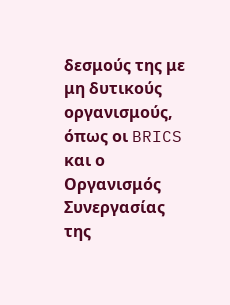δεσμούς της με μη δυτικούς οργανισμούς, όπως οι BRICS και ο Οργανισμός Συνεργασίας της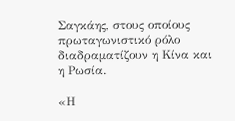Σαγκάης, στους οποίους πρωταγωνιστικό ρόλο διαδραματίζουν η Κίνα και η Ρωσία.

«Η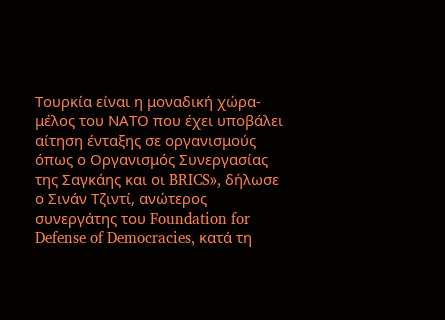Τουρκία είναι η μοναδική χώρα-μέλος του ΝΑΤΟ που έχει υποβάλει αίτηση ένταξης σε οργανισμούς όπως ο Οργανισμός Συνεργασίας της Σαγκάης και οι BRICS», δήλωσε ο Σινάν Τζιντί, ανώτερος συνεργάτης του Foundation for Defense of Democracies, κατά τη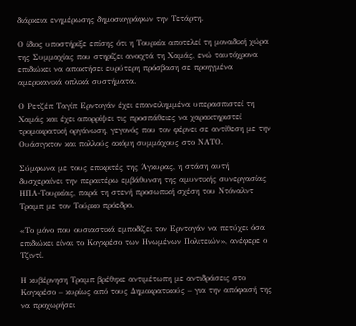διάρκεια ενημέρωσης δημοσιογράφων την Τετάρτη.

Ο ίδιος υποστήριξε επίσης ότι η Τουρκία αποτελεί τη μοναδική χώρα της Συμμαχίας που στηρίζει ανοιχτά τη Χαμάς, ενώ ταυτόχρονα επιδιώκει να αποκτήσει ευρύτερη πρόσβαση σε προηγμένα αμερικανικά οπλικά συστήματα.

Ο Ρετζέπ Ταγίπ Ερντογάν έχει επανειλημμένα υπερασπιστεί τη Χαμάς και έχει απορρίψει τις προσπάθειες να χαρακτηριστεί τρομοκρατική οργάνωση, γεγονός που τον φέρνει σε αντίθεση με την Ουάσιγκτον και πολλούς ακόμη συμμάχους στο ΝΑΤΟ.

Σύμφωνα με τους επικριτές της Άγκυρας, η στάση αυτή δυσχεραίνει την περαιτέρω εμβάθυνση της αμυντικής συνεργασίας ΗΠΑ-Τουρκίας, παρά τη στενή προσωπική σχέση του Ντόναλντ Τραμπ με τον Τούρκο πρόεδρο.

«Το μόνο που ουσιαστικά εμποδίζει τον Ερντογάν να πετύχει όσα επιδιώκει είναι το Κογκρέσο των Ηνωμένων Πολιτειών», ανέφερε ο Τζιντί.

Η κυβέρνηση Τραμπ βρέθηκε αντιμέτωπη με αντιδράσεις στο Κογκρέσο – κυρίως από τους Δημοκρατικούς – για την απόφασή της να προχωρήσει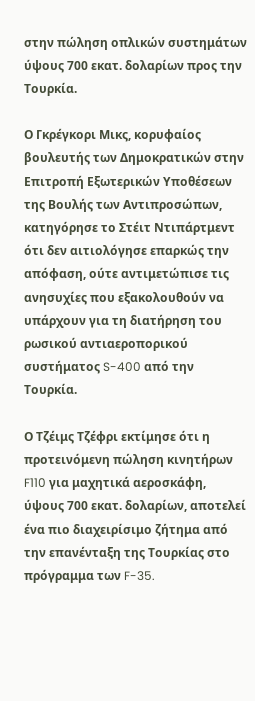στην πώληση οπλικών συστημάτων ύψους 700 εκατ. δολαρίων προς την Τουρκία.

Ο Γκρέγκορι Μικς, κορυφαίος βουλευτής των Δημοκρατικών στην Επιτροπή Εξωτερικών Υποθέσεων της Βουλής των Αντιπροσώπων, κατηγόρησε το Στέιτ Ντιπάρτμεντ ότι δεν αιτιολόγησε επαρκώς την απόφαση, ούτε αντιμετώπισε τις ανησυχίες που εξακολουθούν να υπάρχουν για τη διατήρηση του ρωσικού αντιαεροπορικού συστήματος S-400 από την Τουρκία.

Ο Τζέιμς Τζέφρι εκτίμησε ότι η προτεινόμενη πώληση κινητήρων F110 για μαχητικά αεροσκάφη, ύψους 700 εκατ. δολαρίων, αποτελεί ένα πιο διαχειρίσιμο ζήτημα από την επανένταξη της Τουρκίας στο πρόγραμμα των F-35.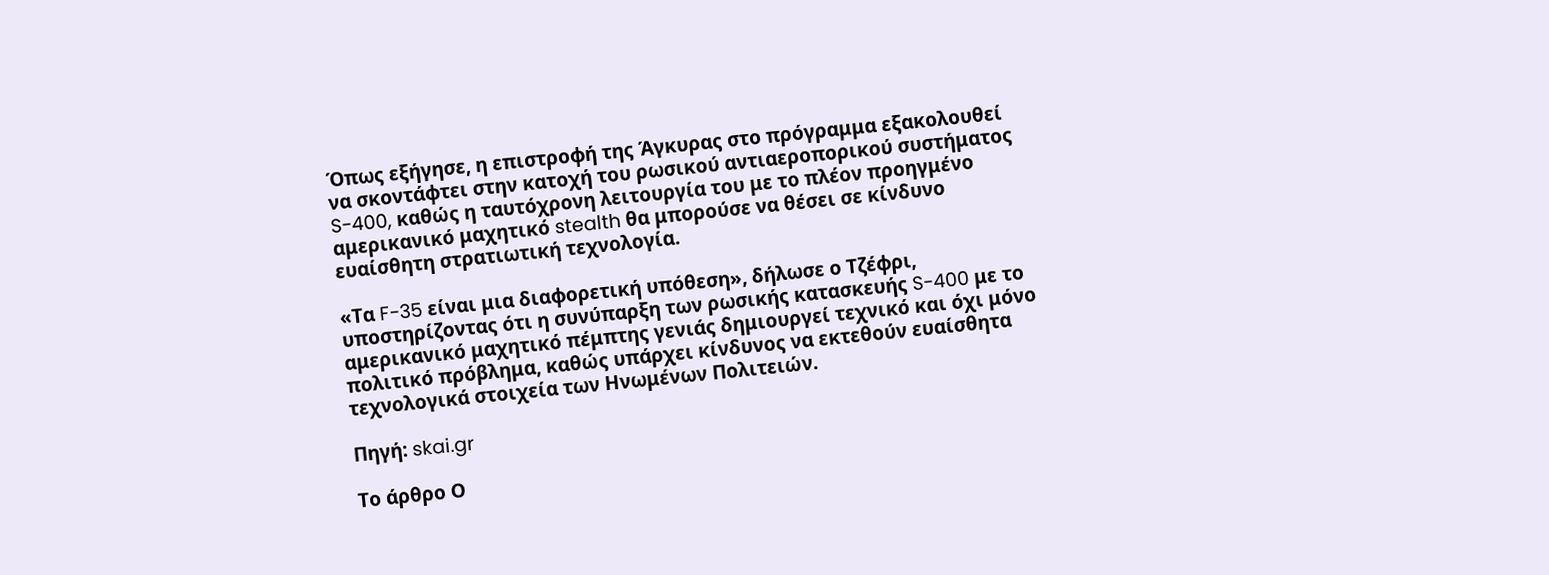Όπως εξήγησε, η επιστροφή της Άγκυρας στο πρόγραμμα εξακολουθεί να σκοντάφτει στην κατοχή του ρωσικού αντιαεροπορικού συστήματος S-400, καθώς η ταυτόχρονη λειτουργία του με το πλέον προηγμένο αμερικανικό μαχητικό stealth θα μπορούσε να θέσει σε κίνδυνο ευαίσθητη στρατιωτική τεχνολογία.

«Τα F-35 είναι μια διαφορετική υπόθεση», δήλωσε ο Τζέφρι, υποστηρίζοντας ότι η συνύπαρξη των ρωσικής κατασκευής S-400 με το αμερικανικό μαχητικό πέμπτης γενιάς δημιουργεί τεχνικό και όχι μόνο πολιτικό πρόβλημα, καθώς υπάρχει κίνδυνος να εκτεθούν ευαίσθητα τεχνολογικά στοιχεία των Ηνωμένων Πολιτειών.

Πηγή: skai.gr

Το άρθρο Ο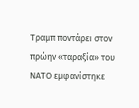Τραμπ ποντάρει στον πρώην «ταραξία» του ΝΑΤΟ εμφανίστηκε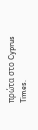πρώτα στο Cyprus Times.